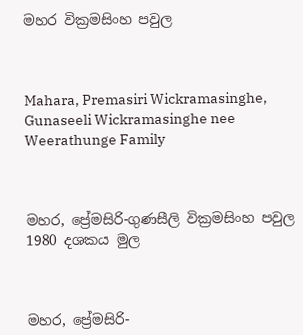මහර වික්‍රමසිංහ පවුල



Mahara, Premasiri Wickramasinghe, Gunaseeli Wickramasinghe nee Weerathunge Family



මහර, ප්‍රේමසිරි-ගුණසීලි වික්‍රමසිංහ පවුල 1980 දශකය මුල



මහර, ප්‍රේමසිරි-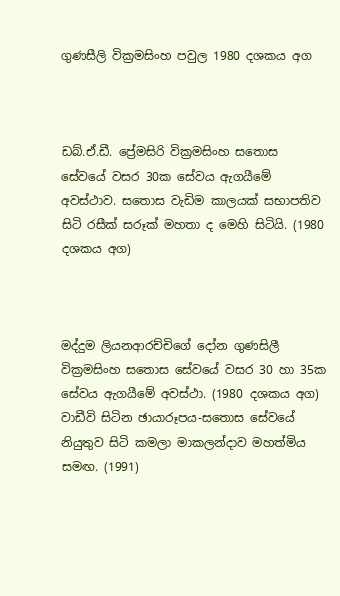ගුණසීලි වික්‍රමසිංහ පවුල 1980 දශකය අග



ඩබ්.ඒ.ඩී. ප්‍රේමසිරි වික්‍රමසිංහ සතොස සේවයේ වසර 30ක සේවය ඇගයීමේ අවස්ථාව. සතොස වැඩිම කාලයක් සභාපතිව සිටි රසීක් සරූක් මහතා ද මෙහි සිටියි. (1980 දශකය අග)



මද්දුම ලියනආරච්චිගේ දෝන ගුණසිලී වික්‍රමසිංහ සතොස සේවයේ වසර 30 හා 35ක සේවය ඇගයීමේ අවස්ථා. (1980 දශකය අග)  වාඩීවි සිටින ඡායාරූපය-සතොස සේවයේ නියුතුව සිටි කමලා මාකලන්දාව මහත්මිය සමඟ. (1991)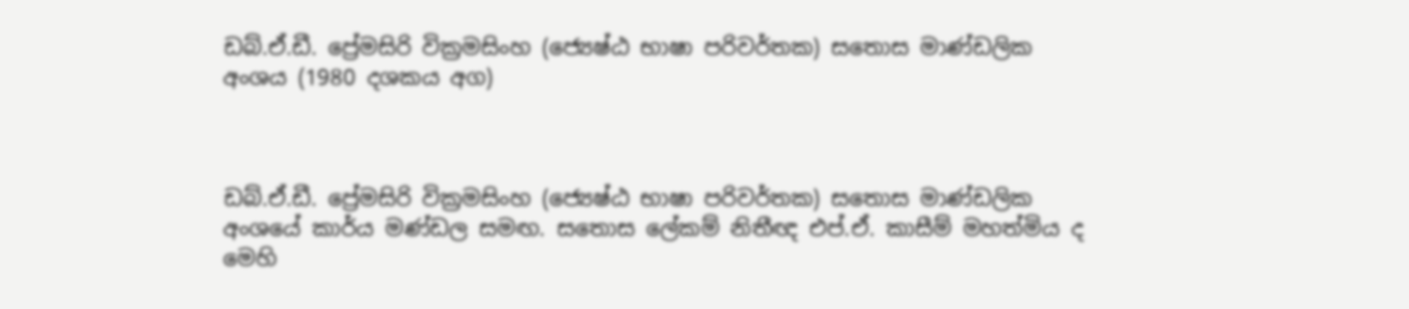ඩබ්.ඒ.ඩී. ප්‍රේමසිරි වික්‍රමසිංහ (ජ්‍යෙෂ්ඨ භාෂා පරිවර්තක) සතොස මාණ්ඩලික අංශය (1980 දශකය අග)



ඩබ්.ඒ.ඩී. ප්‍රේමසිරි වික්‍රමසිංහ (ජ්‍යෙෂ්ඨ භාෂා පරිවර්තක) සතොස මාණ්ඩලික අංශයේ කාර්ය මණ්ඩල සමඟ. සතොස ලේකම් නිතීඥ එප්.ඒ. කාසීම් මහත්මිය ද මෙහි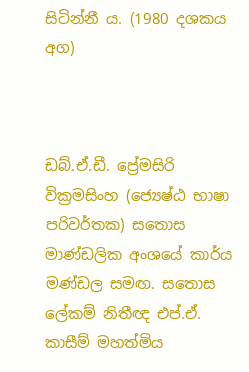සිටින්නී ය. (1980 දශකය අග)



ඩබ්.ඒ.ඩී. ප්‍රේමසිරි වික්‍රමසිංහ (ජ්‍යෙෂ්ඨ භාෂා පරිවර්තක) සතොස මාණ්ඩලික අංශයේ කාර්ය මණ්ඩල සමඟ. සතොස ලේකම් නිතීඥ එප්.ඒ. කාසීම් මහත්මිය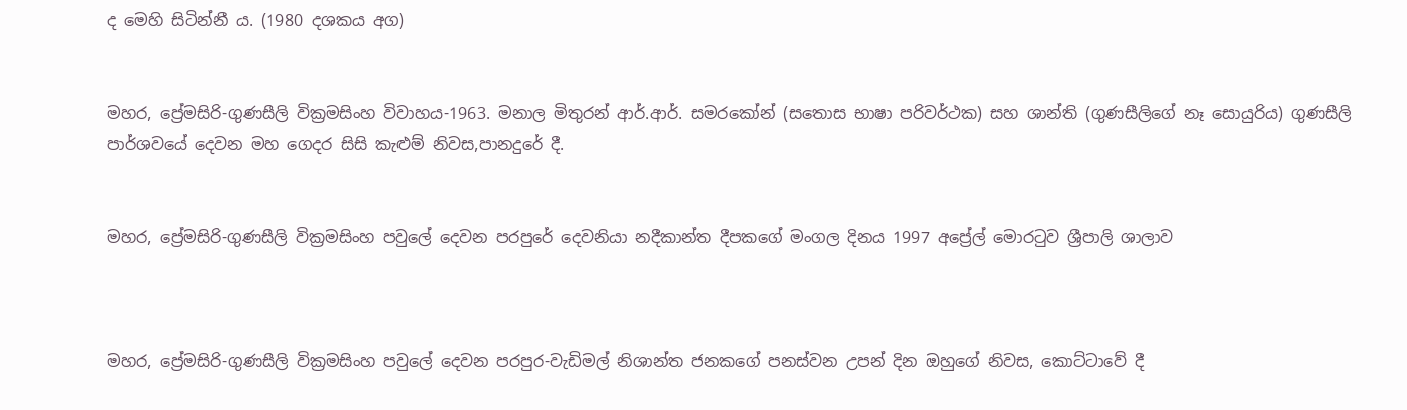ද මෙහි සිටින්නී ය. (1980 දශකය අග)


මහර, ප්‍රේමසිරි-ගුණසීලි වික්‍රමසිංහ විවාහය-1963. මනාල මිතුරන් ආර්.ආර්. සමරකෝන් (සතොස භාෂා පරිවර්ථක) සහ ශාන්ති (ගුණසීලිගේ නෑ සොයුරිය) ගුණසීලි පාර්ශවයේ දෙවන මහ ගෙදර සිසි කැළුම් නිවස,පානදුරේ දී.


මහර, ප්‍රේමසිරි-ගුණසීලි වික්‍රමසිංහ පවුලේ දෙවන පරපුරේ දෙවනියා නදීකාන්ත දීපකගේ මංගල දිනය 1997 අප්‍රේල් මොරටුව ශ්‍රීපාලි ශාලාව



මහර, ප්‍රේමසිරි-ගුණසීලි වික්‍රමසිංහ පවුලේ දෙවන පරපුර-වැඩිමල් නිශාන්ත ජනකගේ පනස්වන උපන් දින ඔහුගේ නිවස, කොට්ටාවේ දී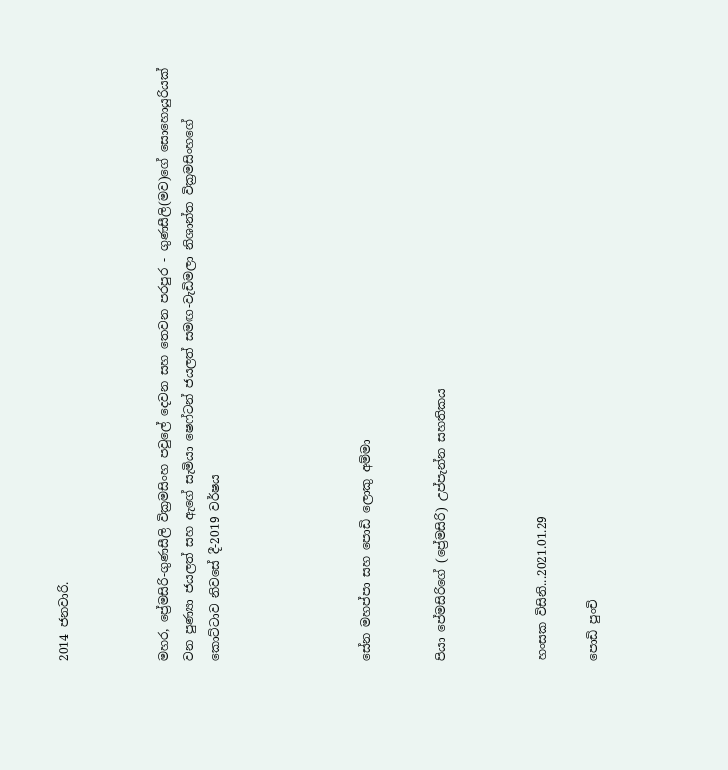2014 ජනවාරි.



මහර, ප්‍රේමසිරි-ගුණසීලි වික්‍රමසිංහ පවුලේ දෙවන සහ තෙවන පරපුර - ගුණසීලි(මව)ගේ සොහොයුරියක් වන පුණ්‍යා ජයලත් සහ ඇගේ සැමියා ෂෙෆ්ටන් ජයලත් සමඟ-වැඩිමලා නිශාන්ත වික්‍රමසිංහගේ කොට්ටාව නිවසේ දී-2019 වර්ෂය





සේන මහප්පා සහ පොඩි ලොකු අම්මා


පියා පේමසිරිගේ (ප්‍රේමසිරි) උප්පැන්න සහතිකය



හංසක විසිනි...2021.01.29

පොඩි පුංචි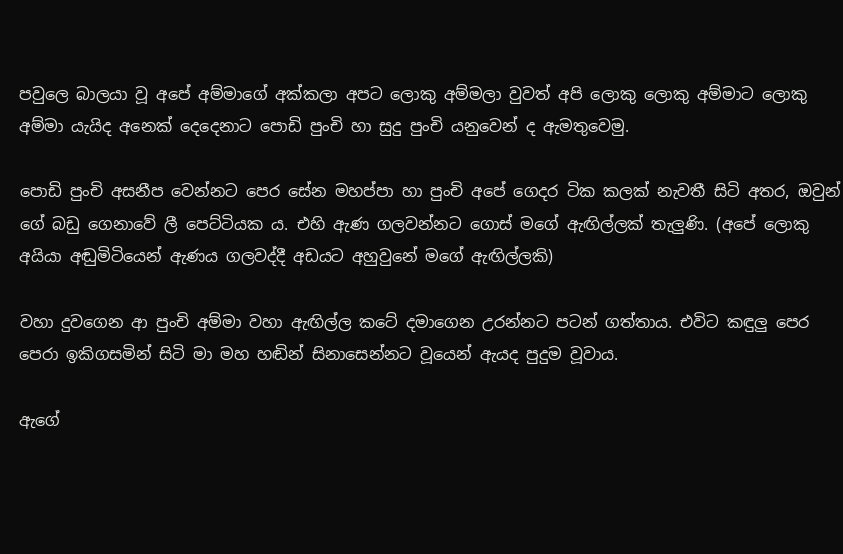පවුලෙ බාලයා වූ අපේ අම්මාගේ අක්කලා අපට ලොකු අම්මලා වුවත් අපි ලොකු ලොකු අම්මාට ලොකු අම්මා යැයිද අනෙක් දෙදෙනාට පොඩි පුංචි හා සුදු පුංචි යනුවෙන් ද ඇමතුවෙමු.

පොඩි පුංචි අසනීප වෙන්නට පෙර සේන මහප්පා හා පුංචි අපේ ගෙදර ටික කලක් නැවතී සිටි අතර, ඔවුන් ගේ බඩු ගෙනාවේ ලී පෙට්ටියක ය. එහි ඇණ ගලවන්නට ගොස් මගේ ඇඟිල්ලක් තැලුණි. (අපේ ලොකු අයියා අඬුමිටියෙන් ඇණය ගලවද්දී අඩයට අහුවුනේ මගේ ඇඟිල්ලකි)

වහා දුවගෙන ආ පුංචි අම්මා වහා ඇඟිල්ල කටේ දමාගෙන උරන්නට පටන් ගත්තාය. එවිට කඳුලු පෙර පෙරා ඉකිගසමින් සිටි මා මහ හඬින් සිනාසෙන්නට වූයෙන් ඇයද පුදුම වූවාය.

ඇගේ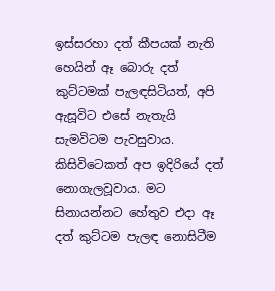ඉස්සරහා දත් කීපයක් නැති හෙයින් ඈ බොරු දත් කුට්ටමක් පැලඳසිටියත්, අපි ඇසූවිට එසේ නැතැයි සැමවිටම පැවසුවාය. කිසිවිටෙකත් අප ඉදිරියේ දත් නොගැලවූවාය. මට සිනායන්නට හේතුව එදා ඈ දත් කුට්ටම පැලඳ නොසිටීම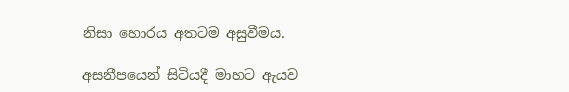නිසා හොරය අතටම අසුවීමය.

අසනීපයෙන් සිටියදී මාහට ඇයව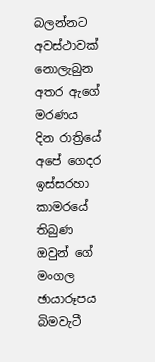බලන්නට අවස්ථාවක් නොලැබුන අතර ඇගේ මරණය දින රාත්‍රියේ අපේ ගෙදර ඉස්සරහා  කාමරයේ තිබුණ ඔවුන් ගේ මංගල ඡායාරූපය බිමවැටී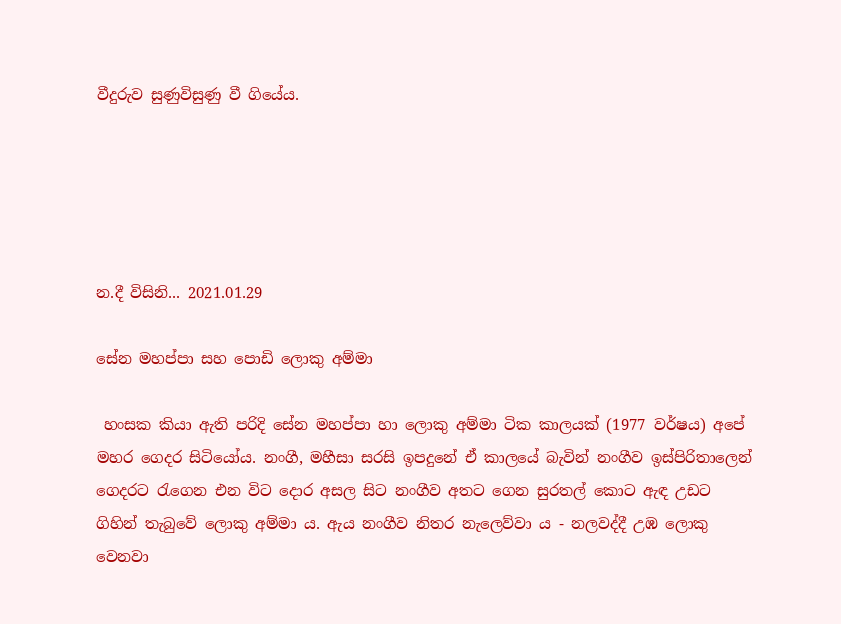වීදුරුව සුණුවිසුණු වී ගියේය.





න.දී විසිනි... 2021.01.29

සේන මහප්පා සහ පොඩි ලොකු අම්මා

 හංසක කියා ඇති පරිදි සේන මහප්පා හා ලොකු අම්මා ටික කාලයක් (1977 වර්ෂය) අපේ මහර ගෙදර සිටියෝය. නංගී, මහීසා සරසි ඉපදුනේ ඒ කාලයේ බැවින් නංගීව ඉස්පිරිතාලෙන් ගෙදරට රැගෙන එන විට දොර අසල සිට නංගීව අතට ගෙන සුරතල් කොට ඇඳ උඩට ගිහින් තැබුවේ ලොකු අම්මා ය. ඇය නංගීව නිතර නැලෙව්වා ය - නලවද්දී උඹ ලොකු වෙනවා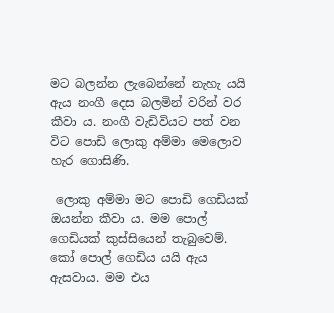මට බලන්න ලැබෙන්නේ නැහැ යයි ඇය නංගී දෙස බලමින් වරින් වර කීවා ය. නංගී වැඩිවියට පත් වන විට පොඩි ලොකු අම්මා මෙලොව හැර ගොසිණි.

 ලොකු අම්මා මට පොඩි ගෙඩියක් ඔයන්න කීවා ය. මම පොල් ගෙඩියක් කුස්සියෙන් තැබුවෙම්. කෝ පොල් ගෙඩිය යයි ඇය ඇසවාය. මම එය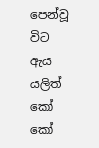පෙන්වූ විට ඇය යලිත් කෝ කෝ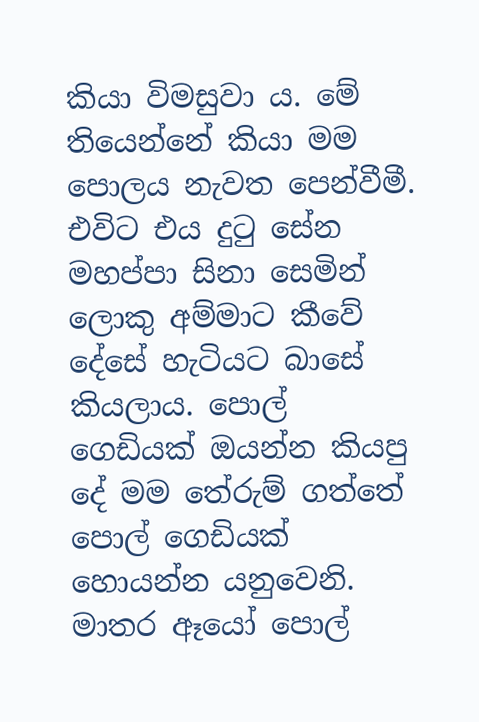කියා විමසුවා ය. මේ තියෙන්නේ කියා මම පොලය නැවත පෙන්වීමී. එවිට එය දුටු සේන මහප්පා සිනා සෙමින් ලොකු අම්මාට කීවේ දේසේ හැටියට බාසේ කියලාය. පොල් ගෙඩියක් ඔයන්න කියපු දේ මම තේරුම් ගත්තේ පොල් ගෙඩියක් හොයන්න යනුවෙනි. මාතර ඈයෝ පොල්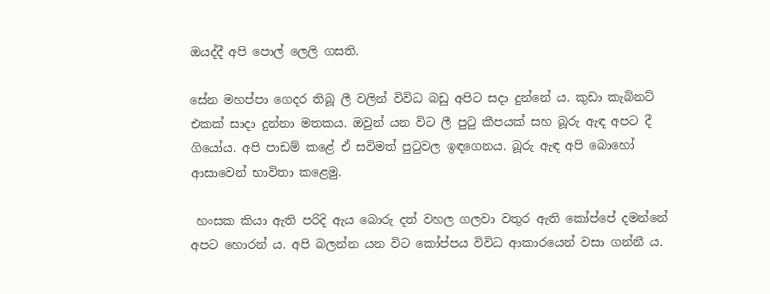ඔයද්දී අපි පොල් ලෙලි ගසති.

සේන මහප්පා ගෙදර තිබූ ලී වලින් විවිධ බඩු අපිට සදා දුන්නේ ය. කුඩා කැබිනට් එකක් සාදා දුන්නා මතකය. ඔවුන් යන විට ලී පුටු කීපයක් සහ බූරු ඇඳ අපට දී ගියෝය. අපි පාඩම් කළේ ඒ සවිමත් පුටුවල ඉඳගෙනය. බූරු ඇඳ අපි බොහෝ ආසාවෙන් භාවිතා කළෙමු.

 හංසක කියා ඇති පරිදි ඇය බොරු දත් වහල ගලවා වතුර ඇති කෝප්පේ දමන්නේ අපට හොරන් ය. අපි බලන්න යන විට කෝප්පය විවිධ ආකාරයෙන් වසා ගන්නී ය.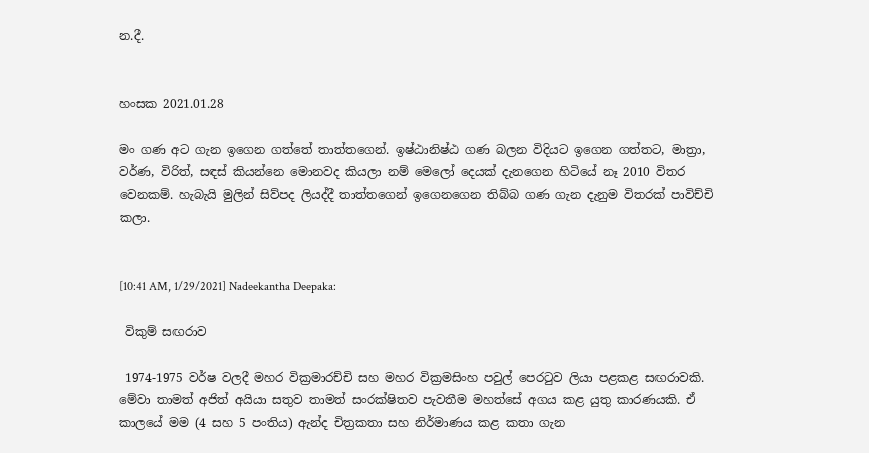න.දී.


හංසක 2021.01.28

මං ගණ අට ගැන ඉගෙන ගත්තේ තාත්තගෙන්. ඉෂ්ඨානිෂ්ඨ ගණ බලන විදියට ඉගෙන ගත්තට, මාත්‍රා, වර්ණ, විරිත්, සඳස් කියන්නෙ මොනවද කියලා නම් මෙලෝ දෙයක් දැනගෙන හිටියේ නෑ 2010 විතර වෙනකම්. හැබැයි මුලින් සිව්පද ලියද්දී තාත්තගෙන් ඉගෙනගෙන තිබ්බ ගණ ගැන දැනුම විතරක් පාවිච්චි කලා.


[10:41 AM, 1/29/2021] Nadeekantha Deepaka:

 විකුම් සඟරාව

 1974-1975 වර්ෂ වලදී මහර වික්‍රමාරච්චි සහ මහර වික්‍රමසිංහ පවුල් පෙරටුව ලියා පළකළ සඟරාවකි. මේවා තාමත් අජිත් අයියා සතුව තාමත් සංරක්ෂිතව පැවතීම මහත්සේ අගය කළ යුතු කාරණයකි. ඒ කාලයේ මම (4 සහ 5 පංතිය) ඇන්ද චිත්‍රකතා සහ නිර්මාණය කළ කතා ගැන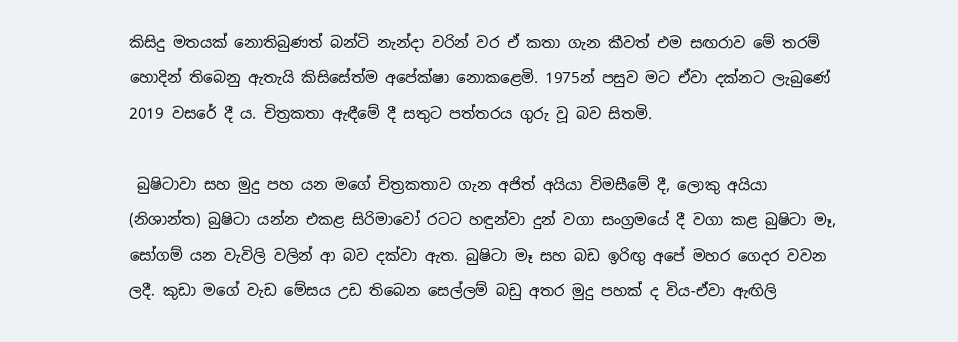කිසිදු මතයක් නොතිබුණත් බන්ටි නැන්දා වරින් වර ඒ කතා ගැන කීවත් එම සඟරාව මේ තරම් හොදින් තිබෙනු ඇතැයි කිසිසේත්ම අපේක්ෂා නොකළෙමි. 1975න් පසුව මට ඒවා දක්නට ලැබුණේ 2019 වසරේ දී ය. චිත්‍රකතා ඇඳීමේ දී සතුට පත්තරය ගුරු වූ බව සිතමි.

 බුෂිටාවා සහ මුදු පහ යන මගේ චිත්‍රකතාව ගැන අජිත් අයියා විමසීමේ දී, ලොකු අයියා (නිශාන්ත) බුෂිටා යන්න එකළ සිරිමාවෝ රටට හඳුන්වා දුන් වගා සංග්‍රමයේ දී වගා කළ බුෂිටා මෑ, සෝගම් යන වැවිලි වලින් ආ බව දක්වා ඇත. බුෂිටා මෑ සහ බඩ ඉරිඟු අපේ මහර ගෙදර වවන ලදී. කුඩා මගේ වැඩ මේසය උඩ තිබෙන සෙල්ලම් බඩු අතර මුදු පහක් ද විය-ඒවා ඇඟිලි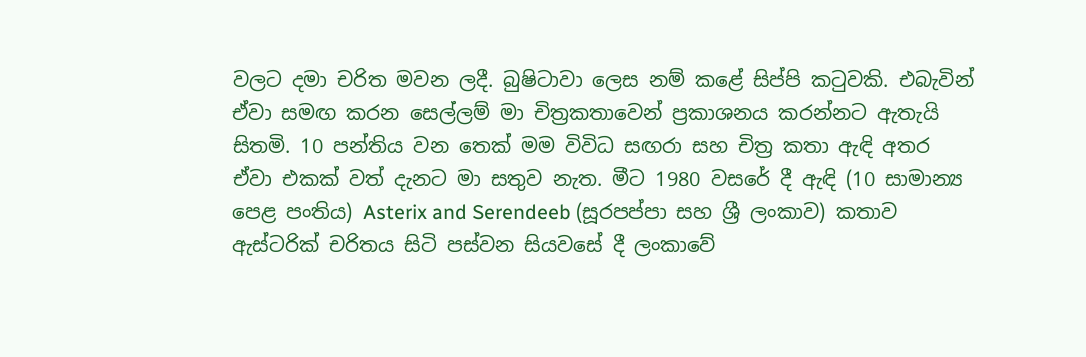වලට දමා චරිත මවන ලදී. බුෂිටාවා ලෙස නම් කළේ සිප්පි කටුවකි. එබැවින් ඒවා සමඟ කරන සෙල්ලම් මා චිත්‍රකතාවෙන් ප්‍රකාශනය කරන්නට ඇතැයි සිතමි. 10 පන්තිය වන තෙක් මම විවිධ සඟරා සහ චිත්‍ර කතා ඇඳි අතර ඒවා එකක් වත් දැනට මා සතුව නැත. මීට 1980 වසරේ දී ඇඳි (10 සාමාන්‍ය පෙළ පංතිය) Asterix and Serendeeb (සූරපප්පා සහ ශ්‍රී ලංකාව) කතාව ඇස්ටරික් චරිතය සිටි පස්වන සියවසේ දී ලංකාවේ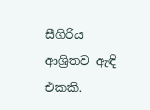සීගිරිය ආශ්‍රිතව ඇඳි එකකි.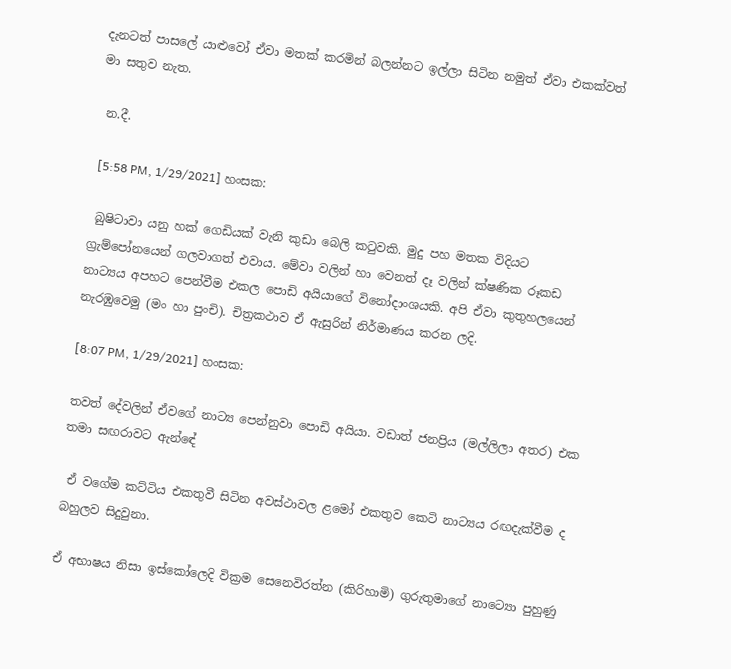දැනටත් පාසලේ යාළුවෝ ඒවා මතක් කරමින් බලන්නට ඉල්ලා සිටින නමුත් ඒවා එකක්වත් මා සතුව නැත.

 න.දී.

 [5:58 PM, 1/29/2021] හංසක:

 බුෂිටාවා යනු හක් ගෙඩියක් වැනි කුඩා බෙලි කටුවකි. මුදු පහ මතක විදියට ග්‍රැම්පෝනයෙන් ගලවාගත් එවාය. මේවා වලින් හා වෙනත් දෑ වලින් ක්ෂණික රූකඩ නාට්‍යය අපහට පෙන්වීම එකල පොඩි අයියාගේ විනෝදාංශයකි. අපි ඒවා කුතුහලයෙන් නැරඹුවෙමු (මං හා පුංචි). චිත්‍රකථාව ඒ ඇසුරින් නිර්මාණය කරන ලදි.

[8:07 PM, 1/29/2021] හංසක:

තවත් දේවලින් ඒවගේ නාට්‍ය පෙන්නුවා පොඩි අයියා. වඩාත් ජනප්‍රිය (මල්ලිලා අතර) එක තමා සඟරාවට ඇන්ඳේ

 ඒ වගේම කට්ටිය එකතුවී සිටින අවස්ථාවල ළමෝ එකතුව කෙටි නාට්‍යය රඟදැක්වීම ද බහුලව සිදුවුනා.

ඒ අභාෂය නිසා ඉස්කෝලෙදි වික්‍රම සෙනෙවිරත්න (කිරිහාමි) ගුරුතුමාගේ නාට්‍යො පුහුණු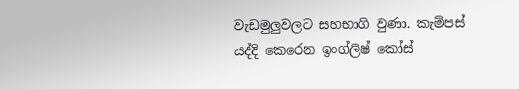වැඩමුලුවලට සහභාගි වුණා. කැම්පස් යද්දි කෙරෙන ඉංග්ලිෂ් කෝස්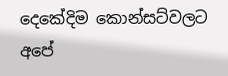දෙකේදිම කොන්සට්වලට අපේ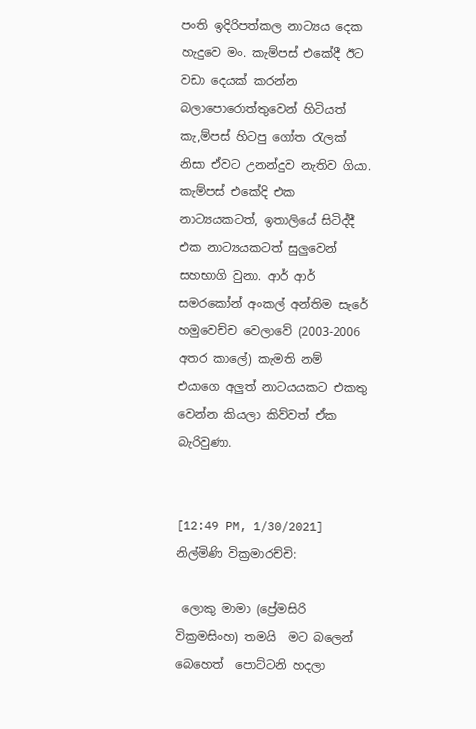පංති ඉදිරිපත්කල නාට්‍යය දෙක හැදුවෙ මං. කැම්පස් එකේදී ඊට වඩා දෙයක් කරන්න බලාපොරොත්තුවෙන් හිටියත් කැ,ම්පස් හිටපු ගෝත රැලක් නිසා ඒවට උනන්දුව නැතිව ගියා. කැම්පස් එකේදි එක නාට්‍යයකටත්, ඉතාලියේ සිටිද්දී එක නාට්‍යයකටත් සුලුවෙන් සහභාගි වුනා. ආර් ආර් සමරකෝන් අංකල් අන්තිම සැරේ හමුවෙච්ච වෙලාවේ (2003-2006 අතර කාලේ) කැමති නම් එයාගෙ අලුත් නාටයයකට එකතු වෙන්න කියලා කිව්වත් ඒක බැරිවුණා.


[12:49 PM, 1/30/2021]  නිල්මිණි වික්‍රමාරච්චි:

 ලොකු මාමා (ප්‍රේමසිරි වික්‍රමසිංහ) තමයි  මට බලෙන් බෙහෙත්  පොට්ටනි හදලා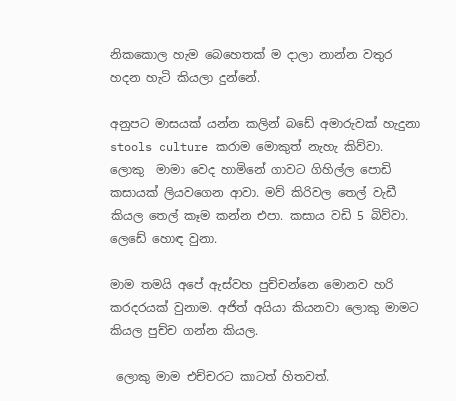නිකකොල හැම බෙහෙතක් ම දාලා නාන්න වතුර හදන හැටි කියලා දුන්නේ.

අනුපට මාසයක් යන්න කලින් බඩේ අමාරුවක් හැදුනා stools culture කරාම මොකුත් නැහැ කිව්වා.  ලොකු  මාමා වෙද හාමිනේ ගාවට ගිහිල්ල පොඩි කසායක් ලියවගෙන ආවා. මව් කිරිවල තෙල් වැඩී කියල තෙල් කෑම කන්න එපා. කසාය වඩි 5 බිව්වා. ලෙඩේ හොඳ වුනා.

මාම තමයි අපේ ඇස්වහ පුච්චන්නෙ මොනව හරි කරදරයක් වුනාම. අජිත් අයියා කියනවා ලොකු මාමට කියල පුච්ච ගන්න කියල.

 ලොකු මාම එච්චරට කාටත් හිතවත්.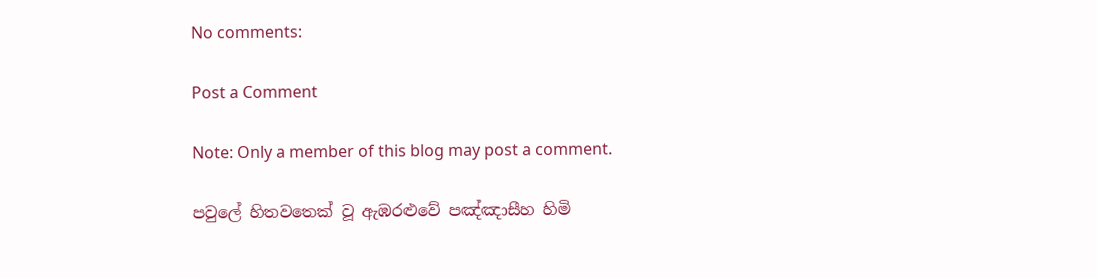No comments:

Post a Comment

Note: Only a member of this blog may post a comment.

පවුලේ හිතවතෙක් වූ ඇඹරළුවේ පඤ්ඤාසීහ හිමි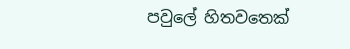පවුලේ හිතවතෙක්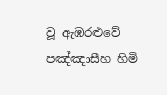වූ ඇඹරළුවේ පඤ්ඤාසීහ හිමි